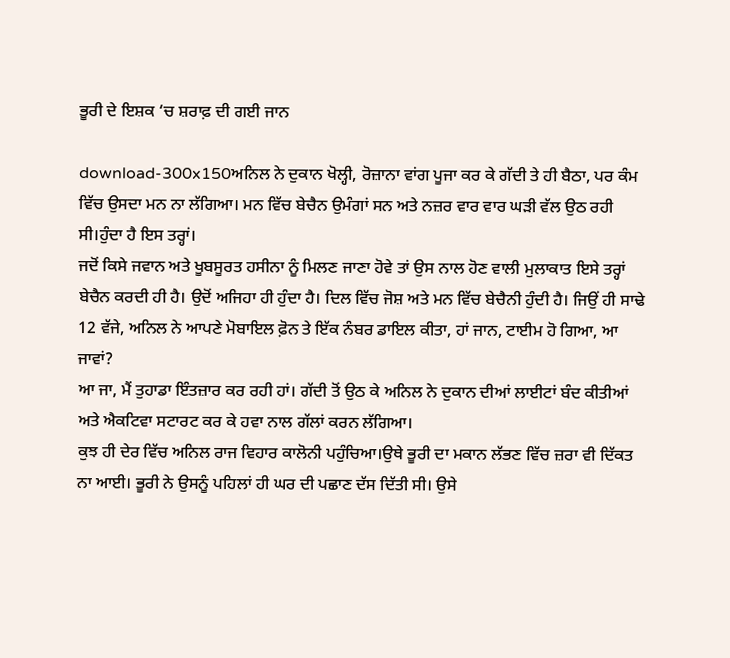ਭੂਰੀ ਦੇ ਇਸ਼ਕ ‘ਚ ਸ਼ਰਾਫ਼ ਦੀ ਗਈ ਜਾਨ

download-300x150ਅਨਿਲ ਨੇ ਦੁਕਾਨ ਖੋਲ੍ਹੀ, ਰੋਜ਼ਾਨਾ ਵਾਂਗ ਪੂਜਾ ਕਰ ਕੇ ਗੱਦੀ ਤੇ ਹੀ ਬੈਠਾ, ਪਰ ਕੰਮ ਵਿੱਚ ਉਸਦਾ ਮਨ ਨਾ ਲੱਗਿਆ। ਮਨ ਵਿੱਚ ਬੇਚੈਨ ਉਮੰਗਾਂ ਸਨ ਅਤੇ ਨਜ਼ਰ ਵਾਰ ਵਾਰ ਘੜੀ ਵੱਲ ਉਠ ਰਹੀ ਸੀ।ਹੁੰਦਾ ਹੈ ਇਸ ਤਰ੍ਹਾਂ।
ਜਦੋਂ ਕਿਸੇ ਜਵਾਨ ਅਤੇ ਖੂਬਸੂਰਤ ਹਸੀਨਾ ਨੂੰ ਮਿਲਣ ਜਾਣਾ ਹੋਵੇ ਤਾਂ ਉਸ ਨਾਲ ਹੋਣ ਵਾਲੀ ਮੁਲਾਕਾਤ ਇਸੇ ਤਰ੍ਹਾਂ ਬੇਚੈਨ ਕਰਦੀ ਹੀ ਹੈ। ਉਦੋਂ ਅਜਿਹਾ ਹੀ ਹੁੰਦਾ ਹੈ। ਦਿਲ ਵਿੱਚ ਜੋਸ਼ ਅਤੇ ਮਨ ਵਿੱਚ ਬੇਚੈਨੀ ਹੁੰਦੀ ਹੈ। ਜਿਉਂ ਹੀ ਸਾਢੇ 12 ਵੱਜੇ, ਅਨਿਲ ਨੇ ਆਪਣੇ ਮੋਬਾਇਲ ਫ਼ੋਨ ਤੇ ਇੱਕ ਨੰਬਰ ਡਾਇਲ ਕੀਤਾ, ਹਾਂ ਜਾਨ, ਟਾਈਮ ਹੋ ਗਿਆ, ਆ ਜਾਵਾਂ?
ਆ ਜਾ, ਮੈਂ ਤੁਹਾਡਾ ਇੰਤਜ਼ਾਰ ਕਰ ਰਹੀ ਹਾਂ। ਗੱਦੀ ਤੋਂ ਉਠ ਕੇ ਅਨਿਲ ਨੇ ਦੁਕਾਨ ਦੀਆਂ ਲਾਈਟਾਂ ਬੰਦ ਕੀਤੀਆਂ ਅਤੇ ਐਕਟਿਵਾ ਸਟਾਰਟ ਕਰ ਕੇ ਹਵਾ ਨਾਲ ਗੱਲਾਂ ਕਰਨ ਲੱਗਿਆ।
ਕੁਝ ਹੀ ਦੇਰ ਵਿੱਚ ਅਨਿਲ ਰਾਜ ਵਿਹਾਰ ਕਾਲੋਨੀ ਪਹੁੰਚਿਆ।ਉਥੇ ਭੂਰੀ ਦਾ ਮਕਾਨ ਲੱਭਣ ਵਿੱਚ ਜ਼ਰਾ ਵੀ ਦਿੱਕਤ ਨਾ ਆਈ। ਭੂਰੀ ਨੇ ਉਸਨੂੰ ਪਹਿਲਾਂ ਹੀ ਘਰ ਦੀ ਪਛਾਣ ਦੱਸ ਦਿੱਤੀ ਸੀ। ਉਸੇ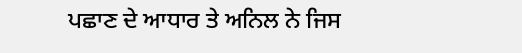ਪਛਾਣ ਦੇ ਆਧਾਰ ਤੇ ਅਨਿਲ ਨੇ ਜਿਸ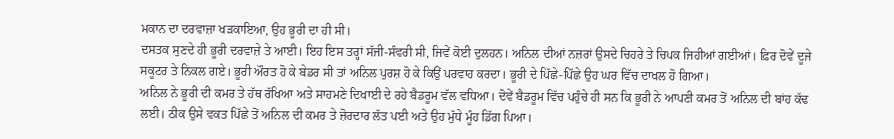ਮਕਾਨ ਦਾ ਦਰਵਾਜ਼ਾ ਖੜਕਾਇਆ, ਉਹ ਭੂਰੀ ਦਾ ਹੀ ਸੀ।
ਦਸਤਕ ਸੁਣਦੇ ਹੀ ਭੂਰੀ ਦਰਵਾਜ਼ੇ ਤੇ ਆਈ। ਇਹ ਇਸ ਤਰ੍ਹਾਂ ਸੱਜੀ-ਸੰਵਰੀ ਸੀ, ਜਿਵੇਂ ਕੋਈ ਦੁਲਹਨ। ਅਨਿਲ ਦੀਆਂ ਨਜ਼ਰਾਂ ਉਸਦੇ ਚਿਹਰੇ ਤੇ ਚਿਪਕ ਜਿਹੀਆਂ ਗਈਆਂ। ਫ਼ਿਰ ਦੋਵੇਂ ਦੂਜੇ ਸਕੂਟਰ ਤੇ ਨਿਕਲ ਗਏ। ਭੂਰੀ ਔਰਤ ਹੋ ਕੇ ਬੇਡਰ ਸੀ ਤਾਂ ਅਨਿਲ ਪੁਰਸ਼ ਹੋ ਕੇ ਕਿਉਂ ਪਰਵਾਹ ਕਰਦਾ। ਭੂਰੀ ਦੇ ਪਿੱਛੇ-ਪਿੱਛੇ ਉਹ ਘਰ ਵਿੱਚ ਦਾਖਲ ਹੋ ਗਿਆ।
ਅਨਿਲ ਨੇ ਭੂਰੀ ਦੀ ਕਮਰ ਤੇ ਹੱਥ ਰੱਖਿਆ ਅਤੇ ਸਾਹਮਣੇ ਦਿਖਾਈ ਦੇ ਰਹੇ ਬੈਡਰੂਮ ਵੱਲ ਵਧਿਆ। ਦੋਵੇਂ ਬੈਡਰੂਮ ਵਿੱਚ ਪਹੁੰਚੇ ਹੀ ਸਨ ਕਿ ਭੂਰੀ ਨੇ ਆਪਣੀ ਕਮਰ ਤੋਂ ਅਨਿਲ ਦੀ ਬਾਂਹ ਕੱਢ ਲਈ। ਠੀਕ ਉਸੇ ਵਕਤ ਪਿੱਛੇ ਤੋਂ ਅਨਿਲ ਦੀ ਕਮਰ ਤੇ ਜ਼ੋਰਦਾਰ ਲੱਤ ਪਈ ਅਤੇ ਉਹ ਮੁੱਧੇ ਮੂੰਹ ਡਿੱਗ ਪਿਆ।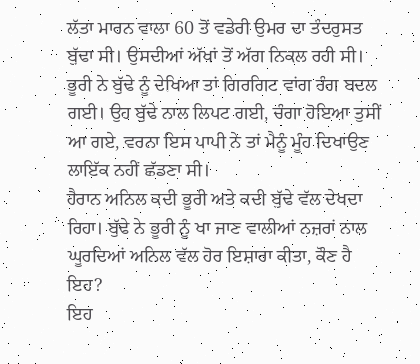ਲੱਤਾ ਮਾਰਨ ਵਾਲਾ 60 ਤੋਂ ਵਡੇਰੀ ਉਮਰ ਦਾ ਤੰਦਰੁਸਤ ਬੁੱਢਾ ਸੀ। ਉਸਦੀਆਂ ਅੱਖਾਂ ਤੋਂ ਅੱਗ ਨਿਕਲ ਰਹੀ ਸੀ। ਭੂਰੀ ਨੇ ਬੁੱਢੇ ਨੂੰ ਦੇਖਿਆ ਤਾਂ ਗਿਰਗਿਟ ਵਾਂਗ ਰੰਗ ਬਦਲ ਗਈ। ਉਹ ਬੁੱਢੇ ਨਾਲ ਲਿਪਟ ਗਈ, ਚੰਗਾ ਹੋਇਆ ਤੁਸੀਂ ਆ ਗਏ, ਵਰਨਾ ਇਸ ਪਾਪੀ ਨੇ ਤਾਂ ਮੈਨੂੰ ਮੂੰਹ ਦਿਖਾਉਣ ਲਾਇੱਕ ਨਹੀਂ ਛੱਡਣਾ ਸੀ।
ਹੈਰਾਨ ਅਨਿਲ ਕਦੀ ਭੂਰੀ ਅਤੇ ਕਦੀ ਬੁੱਢੇ ਵੱਲ ਦੇਖਦਾ ਰਿਹਾ। ਬੁੱਢੇ ਨੇ ਭੂਰੀ ਨੂੰ ਖਾ ਜਾਣ ਵਾਲੀਆਂ ਨਜ਼ਰਾਂ ਨਾਲ ਘੂਰਦਿਆਂ ਅਨਿਲ ਵੱਲ ਹੋਰ ਇਸ਼ਾਰਾ ਕੀਤਾ, ਕੌਣ ਹੈ ਇਹ?
ਇਹ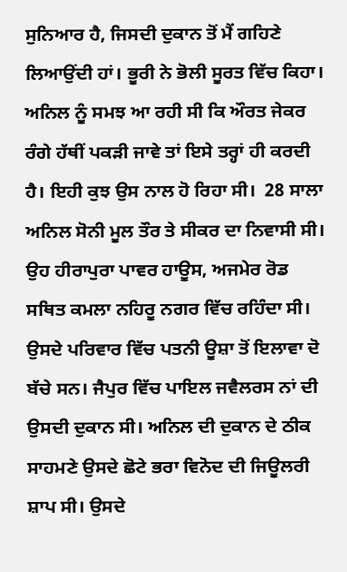ਸੁਨਿਆਰ ਹੈ, ਜਿਸਦੀ ਦੁਕਾਨ ਤੋਂ ਮੈਂ ਗਹਿਣੇ ਲਿਆਉਂਦੀ ਹਾਂ। ਭੂਰੀ ਨੇ ਭੋਲੀ ਸੂਰਤ ਵਿੱਚ ਕਿਹਾ। ਅਨਿਲ ਨੂੰ ਸਮਝ ਆ ਰਹੀ ਸੀ ਕਿ ਔਰਤ ਜੇਕਰ ਰੰਗੇ ਹੱਥੀਂ ਪਕੜੀ ਜਾਵੇ ਤਾਂ ਇਸੇ ਤਰ੍ਹਾਂ ਹੀ ਕਰਦੀ ਹੈ। ਇਹੀ ਕੁਝ ਉਸ ਨਾਲ ਹੋ ਰਿਹਾ ਸੀ।  28 ਸਾਲਾ ਅਨਿਲ ਸੋਨੀ ਮੂਲ ਤੌਰ ਤੇ ਸੀਕਰ ਦਾ ਨਿਵਾਸੀ ਸੀ। ਉਹ ਹੀਰਾਪੁਰਾ ਪਾਵਰ ਹਾਊਸ, ਅਜਮੇਰ ਰੋਡ ਸਥਿਤ ਕਮਲਾ ਨਹਿਰੂ ਨਗਰ ਵਿੱਚ ਰਹਿੰਦਾ ਸੀ। ਉਸਦੇ ਪਰਿਵਾਰ ਵਿੱਚ ਪਤਨੀ ਊਸ਼ਾ ਤੋਂ ਇਲਾਵਾ ਦੋ ਬੱਚੇ ਸਨ। ਜੈਪੁਰ ਵਿੱਚ ਪਾਇਲ ਜਵੈਲਰਸ ਨਾਂ ਦੀ ਉਸਦੀ ਦੁਕਾਨ ਸੀ। ਅਨਿਲ ਦੀ ਦੁਕਾਨ ਦੇ ਠੀਕ ਸਾਹਮਣੇ ਉਸਦੇ ਛੋਟੇ ਭਰਾ ਵਿਨੋਦ ਦੀ ਜਿਊਲਰੀ ਸ਼ਾਪ ਸੀ। ਉਸਦੇ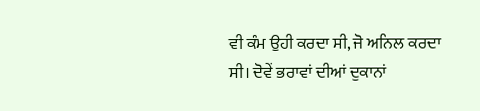ਵੀ ਕੰਮ ਉਹੀ ਕਰਦਾ ਸੀ, ਜੋ ਅਨਿਲ ਕਰਦਾ ਸੀ। ਦੋਵੇਂ ਭਰਾਵਾਂ ਦੀਆਂ ਦੁਕਾਨਾਂ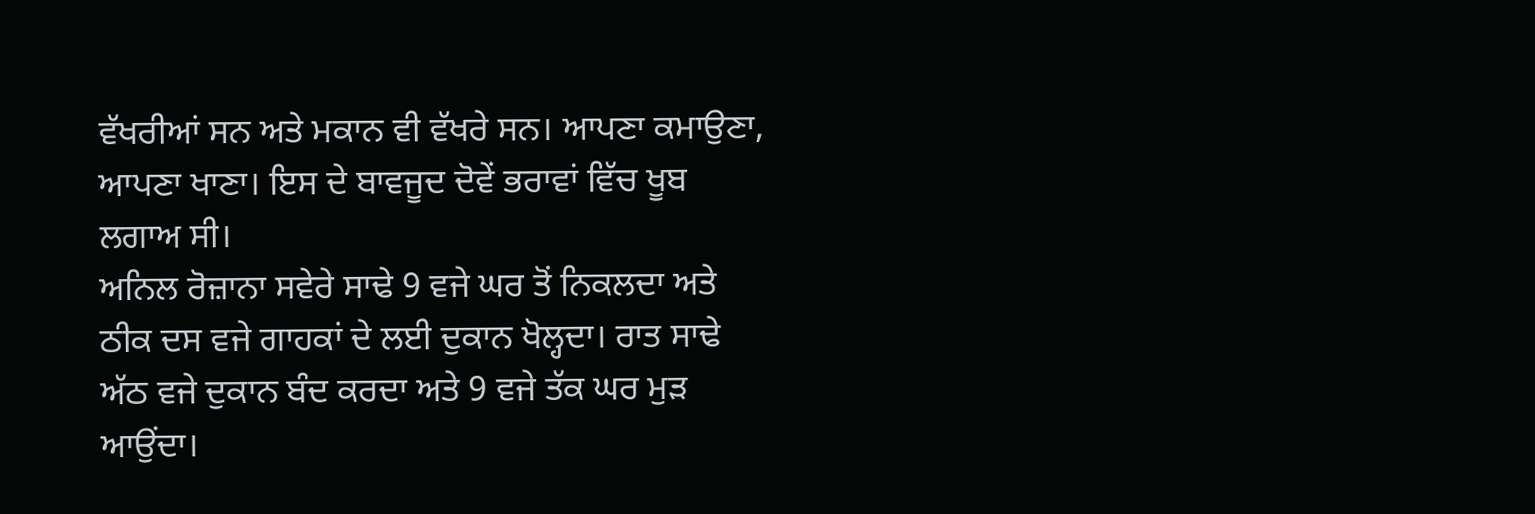ਵੱਖਰੀਆਂ ਸਨ ਅਤੇ ਮਕਾਨ ਵੀ ਵੱਖਰੇ ਸਨ। ਆਪਣਾ ਕਮਾਉਣਾ, ਆਪਣਾ ਖਾਣਾ। ਇਸ ਦੇ ਬਾਵਜੂਦ ਦੋਵੇਂ ਭਰਾਵਾਂ ਵਿੱਚ ਖੂਬ ਲਗਾਅ ਸੀ।
ਅਨਿਲ ਰੋਜ਼ਾਨਾ ਸਵੇਰੇ ਸਾਢੇ 9 ਵਜੇ ਘਰ ਤੋਂ ਨਿਕਲਦਾ ਅਤੇ ਠੀਕ ਦਸ ਵਜੇ ਗਾਹਕਾਂ ਦੇ ਲਈ ਦੁਕਾਨ ਖੋਲ੍ਹਦਾ। ਰਾਤ ਸਾਢੇ ਅੱਠ ਵਜੇ ਦੁਕਾਨ ਬੰਦ ਕਰਦਾ ਅਤੇ 9 ਵਜੇ ਤੱਕ ਘਰ ਮੁੜ ਆਉਂਦਾ।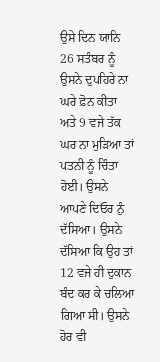ਉਸੇ ਦਿਨ ਯਾਨਿ 26 ਸਤੰਬਰ ਨੂੰ ਉਸਨੇ ਦੁਪਹਿਰੇ ਨਾ ਘਰੇ ਫ਼ੋਨ ਕੀਤਾ ਅਤੇ 9 ਵਜੇ ਤੱਕ ਘਰ ਨਾ ਮੁੜਿਆ ਤਾਂ ਪਤਨੀ ਨੂੰ ਚਿੰਤਾ ਹੋਈ। ਉਸਨੇ ਆਪਣੇ ਦਿਓਰ ਨੁੰ ਦੱਸਿਆ। ਉਸਨੇ ਦੱਸਿਆ ਕਿ ਉਹ ਤਾਂ 12 ਵਜੇ ਹੀ ਦੁਕਾਨ ਬੰਦ ਕਰ ਕੇ ਚਲਿਆ ਗਿਆ ਸੀ। ਉਸਨੇ ਹੋਰ ਵੀ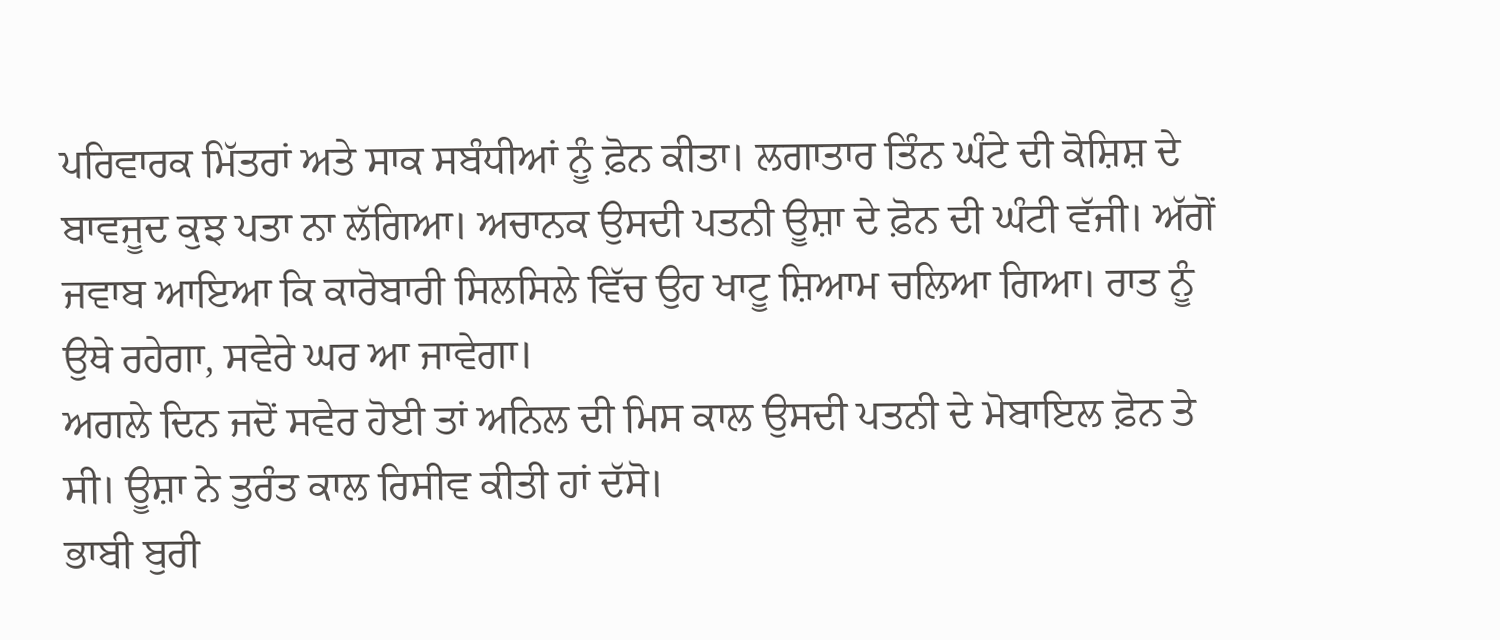ਪਰਿਵਾਰਕ ਮਿੱਤਰਾਂ ਅਤੇ ਸਾਕ ਸਬੰਧੀਆਂ ਨੂੰ ਫ਼ੋਨ ਕੀਤਾ। ਲਗਾਤਾਰ ਤਿੰਨ ਘੰਟੇ ਦੀ ਕੋਸ਼ਿਸ਼ ਦੇ ਬਾਵਜੂਦ ਕੁਝ ਪਤਾ ਨਾ ਲੱਗਿਆ। ਅਚਾਨਕ ਉਸਦੀ ਪਤਨੀ ਊਸ਼ਾ ਦੇ ਫ਼ੋਨ ਦੀ ਘੰਟੀ ਵੱਜੀ। ਅੱਗੋਂ ਜਵਾਬ ਆਇਆ ਕਿ ਕਾਰੋਬਾਰੀ ਸਿਲਸਿਲੇ ਵਿੱਚ ਉਹ ਖਾਟੂ ਸ਼ਿਆਮ ਚਲਿਆ ਗਿਆ। ਰਾਤ ਨੂੰ ਉਥੇ ਰਹੇਗਾ, ਸਵੇਰੇ ਘਰ ਆ ਜਾਵੇਗਾ।
ਅਗਲੇ ਦਿਨ ਜਦੋਂ ਸਵੇਰ ਹੋਈ ਤਾਂ ਅਨਿਲ ਦੀ ਮਿਸ ਕਾਲ ਉਸਦੀ ਪਤਨੀ ਦੇ ਮੋਬਾਇਲ ਫ਼ੋਨ ਤੇ ਸੀ। ਊਸ਼ਾ ਨੇ ਤੁਰੰਤ ਕਾਲ ਰਿਸੀਵ ਕੀਤੀ ਹਾਂ ਦੱਸੋ।
ਭਾਬੀ ਬੁਰੀ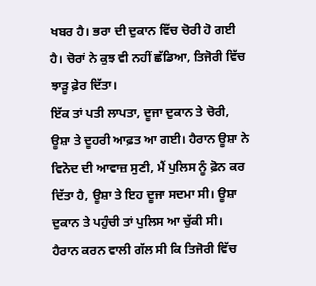ਖਬਰ ਹੈ। ਭਰਾ ਦੀ ਦੁਕਾਨ ਵਿੱਚ ਚੋਰੀ ਹੋ ਗਈ ਹੈ। ਚੋਰਾਂ ਨੇ ਕੁਝ ਵੀ ਨਹੀਂ ਛੱਡਿਆ, ਤਿਜੋਰੀ ਵਿੱਚ ਝਾੜੂ ਫ਼ੇਰ ਦਿੱਤਾ।
ਇੱਕ ਤਾਂ ਪਤੀ ਲਾਪਤਾ, ਦੂਜਾ ਦੁਕਾਨ ਤੇ ਚੋਰੀ, ਊਸ਼ਾ ਤੇ ਦੂਹਰੀ ਆਫ਼ਤ ਆ ਗਈ। ਹੈਰਾਨ ਊਸ਼ਾ ਨੇ ਵਿਨੋਦ ਦੀ ਆਵਾਜ਼ ਸੁਣੀ, ਮੈਂ ਪੁਲਿਸ ਨੂੰ ਫ਼ੋਨ ਕਰ ਦਿੱਤਾ ਹੈ, ਊਸ਼ਾ ਤੇ ਇਹ ਦੂਜਾ ਸਦਮਾ ਸੀ। ਊਸ਼ਾ ਦੁਕਾਨ ਤੇ ਪਹੁੰਚੀ ਤਾਂ ਪੁਲਿਸ ਆ ਚੁੱਕੀ ਸੀ। ਹੈਰਾਨ ਕਰਨ ਵਾਲੀ ਗੱਲ ਸੀ ਕਿ ਤਿਜੋਰੀ ਵਿੱਚ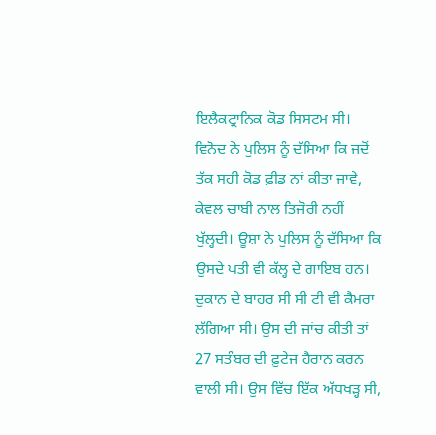ਇਲੈਕਟ੍ਰਾਨਿਕ ਕੋਡ ਸਿਸਟਮ ਸੀ। ਵਿਨੋਦ ਨੇ ਪੁਲਿਸ ਨੂੰ ਦੱਸਿਆ ਕਿ ਜਦੋਂ ਤੱਕ ਸਹੀ ਕੋਡ ਫ਼ੀਡ ਨਾਂ ਕੀਤਾ ਜਾਵੇ, ਕੇਵਲ ਚਾਬੀ ਨਾਲ ਤਿਜੋਰੀ ਨਹੀਂ ਖੁੱਲ੍ਹਦੀ। ਊਸ਼ਾ ਨੇ ਪੁਲਿਸ ਨੂੰ ਦੱਸਿਆ ਕਿ ਉਸਦੇ ਪਤੀ ਵੀ ਕੱਲ੍ਹ ਦੇ ਗਾਇਬ ਹਨ।
ਦੁਕਾਨ ਦੇ ਬਾਹਰ ਸੀ ਸੀ ਟੀ ਵੀ ਕੈਮਰਾ ਲੱਗਿਆ ਸੀ। ਉਸ ਦੀ ਜਾਂਚ ਕੀਤੀ ਤਾਂ 27 ਸਤੰਬਰ ਦੀ ਫ਼ੁਟੇਜ ਹੈਰਾਨ ਕਰਨ ਵਾਲੀ ਸੀ। ਉਸ ਵਿੱਚ ਇੱਕ ਅੱਧਖੜ੍ਹ ਸੀ,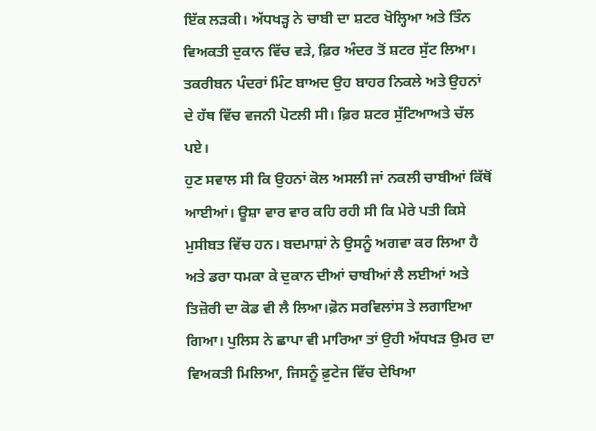ਇੱਕ ਲੜਕੀ। ਅੱਧਖੜ੍ਹ ਨੇ ਚਾਬੀ ਦਾ ਸ਼ਟਰ ਖੋਲ੍ਹਿਆ ਅਤੇ ਤਿੰਨ ਵਿਅਕਤੀ ਦੁਕਾਨ ਵਿੱਚ ਵੜੇ, ਫ਼ਿਰ ਅੰਦਰ ਤੋਂ ਸ਼ਟਰ ਸੁੱਟ ਲਿਆ। ਤਕਰੀਬਨ ਪੰਦਰਾਂ ਮਿੰਟ ਬਾਅਦ ਉਹ ਬਾਹਰ ਨਿਕਲੇ ਅਤੇ ਉਹਨਾਂ ਦੇ ਹੱਥ ਵਿੱਚ ਵਜਨੀ ਪੋਟਲੀ ਸੀ। ਫ਼ਿਰ ਸ਼ਟਰ ਸੁੱਟਿਆਅਤੇ ਚੱਲ ਪਏ।
ਹੁਣ ਸਵਾਲ ਸੀ ਕਿ ਉਹਨਾਂ ਕੋਲ ਅਸਲੀ ਜਾਂ ਨਕਲੀ ਚਾਬੀਆਂ ਕਿੱਥੋਂ ਆਈਆਂ। ਊਸ਼ਾ ਵਾਰ ਵਾਰ ਕਹਿ ਰਹੀ ਸੀ ਕਿ ਮੇਰੇ ਪਤੀ ਕਿਸੇ ਮੁਸੀਬਤ ਵਿੱਚ ਹਨ। ਬਦਮਾਸ਼ਾਂ ਨੇ ਉਸਨੂੰ ਅਗਵਾ ਕਰ ਲਿਆ ਹੈ ਅਤੇ ਡਰਾ ਧਮਕਾ ਕੇ ਦੁਕਾਨ ਦੀਆਂ ਚਾਬੀਆਂ ਲੈ ਲਈਆਂ ਅਤੇ ਤਿਜ਼ੋਰੀ ਦਾ ਕੋਡ ਵੀ ਲੈ ਲਿਆ।ਫ਼ੋਨ ਸਰਵਿਲਾਂਸ ਤੇ ਲਗਾਇਆ ਗਿਆ। ਪੁਲਿਸ ਨੇ ਛਾਪਾ ਵੀ ਮਾਰਿਆ ਤਾਂ ਉਹੀ ਅੱਧਖੜ ਉਮਰ ਦਾ ਵਿਅਕਤੀ ਮਿਲਿਆ, ਜਿਸਨੂੰ ਫ਼ੁਟੇਜ ਵਿੱਚ ਦੇਖਿਆ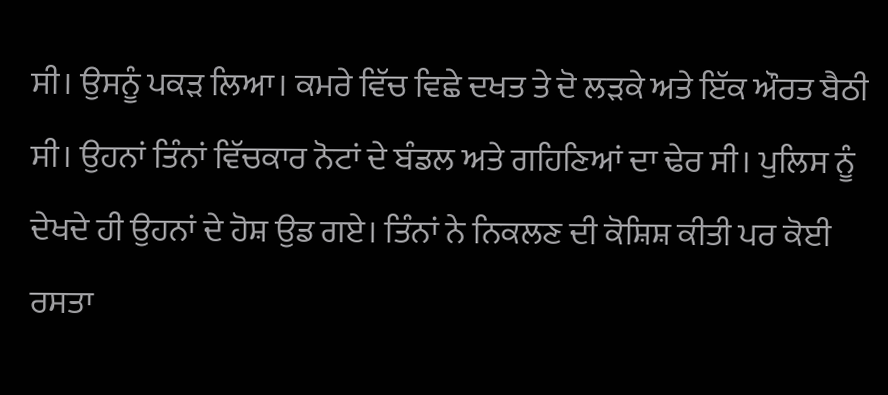ਸੀ। ਉਸਨੂੰ ਪਕੜ ਲਿਆ। ਕਮਰੇ ਵਿੱਚ ਵਿਛੇ ਦਖਤ ਤੇ ਦੋ ਲੜਕੇ ਅਤੇ ਇੱਕ ਔਰਤ ਬੈਠੀ ਸੀ। ਉਹਨਾਂ ਤਿੰਨਾਂ ਵਿੱਚਕਾਰ ਨੋਟਾਂ ਦੇ ਬੰਡਲ ਅਤੇ ਗਹਿਣਿਆਂ ਦਾ ਢੇਰ ਸੀ। ਪੁਲਿਸ ਨੂੰ ਦੇਖਦੇ ਹੀ ਉਹਨਾਂ ਦੇ ਹੋਸ਼ ਉਡ ਗਏ। ਤਿੰਨਾਂ ਨੇ ਨਿਕਲਣ ਦੀ ਕੋਸ਼ਿਸ਼ ਕੀਤੀ ਪਰ ਕੋਈ ਰਸਤਾ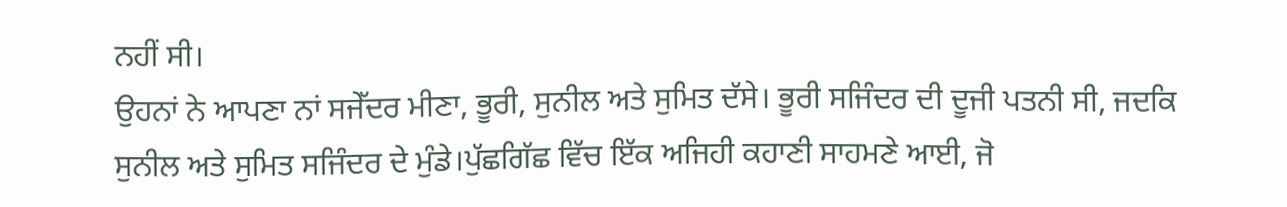ਨਹੀਂ ਸੀ।
ਉਹਨਾਂ ਨੇ ਆਪਣਾ ਨਾਂ ਸਜੇੱਦਰ ਮੀਣਾ, ਭੂਰੀ, ਸੁਨੀਲ ਅਤੇ ਸੁਮਿਤ ਦੱਸੇ। ਭੂਰੀ ਸਜਿੰਦਰ ਦੀ ਦੂਜੀ ਪਤਨੀ ਸੀ, ਜਦਕਿ ਸੁਨੀਲ ਅਤੇ ਸੁਮਿਤ ਸਜਿੰਦਰ ਦੇ ਮੁੰਡੇ।ਪੁੱਛਗਿੱਛ ਵਿੱਚ ਇੱਕ ਅਜਿਹੀ ਕਹਾਣੀ ਸਾਹਮਣੇ ਆਈ, ਜੋ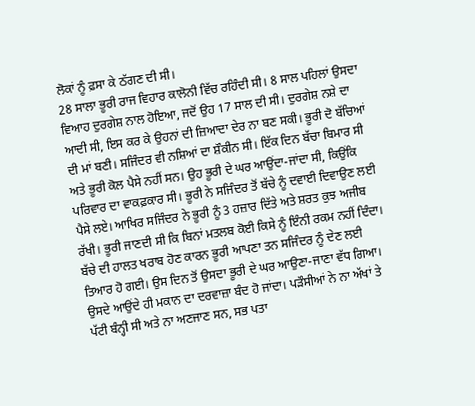ਲੋਕਾਂ ਨੂੰ ਫ਼ਸਾ ਕੇ ਠੱਗਣ ਦੀ ਸੀ।
28 ਸਾਲਾ ਭੂਰੀ ਰਾਜ ਵਿਹਾਰ ਕਾਲੋਨੀ ਵਿੱਚ ਰਹਿੰਦੀ ਸੀ। 8 ਸਾਲ ਪਹਿਲਾਂ ਉਸਦਾ ਵਿਆਹ ਦੁਰਗੇਸ਼ ਨਾਲ ਹੋਇਆ, ਜਦੋਂ ਉਹ 17 ਸਾਲ ਦੀ ਸੀ। ਦੁਰਗੇਸ਼ ਨਸ਼ੇ ਦਾ ਆਦੀ ਸੀ, ਇਸ ਕਰ ਕੇ ਉਹਨਾਂ ਦੀ ਜ਼ਿਆਦਾ ਦੇਰ ਨਾ ਬਣ ਸਕੀ। ਭੂਰੀ ਦੋ ਬੱਚਿਆਂ ਦੀ ਮਾਂ ਬਣੀ। ਸਜਿੰਦਰ ਵੀ ਨਸ਼ਿਆਂ ਦਾ ਸ਼ੌਕੀਨ ਸੀ। ਇੱਕ ਦਿਨ ਬੱਚਾ ਬਿਮਾਰ ਸੀ ਅਤੇ ਭੂਰੀ ਕੋਲ ਪੈਸੇ ਨਹੀਂ ਸਨ। ਉਹ ਭੂਰੀ ਦੇ ਘਰ ਆਉਂਦਾ-ਜਾਂਦਾ ਸੀ, ਕਿਉਂਕਿ ਪਰਿਵਾਰ ਦਾ ਵਾਕਫ਼ਕਾਰ ਸੀ। ਭੂਰੀ ਨੇ ਸਜਿੰਦਰ ਤੋਂ ਬੱਚੇ ਨੂੰ ਦਵਾਈ ਦਿਵਾਉਣ ਲਈ ਪੈਸੇ ਲਏ। ਆਖਿਰ ਸਜਿੰਦਰ ਨੇ ਭੂਰੀ ਨੂੰ 3 ਹਜ਼ਾਰ ਦਿੱਤੇ ਅਤੇ ਸ਼ਰਤ ਕੁਝ ਅਜੀਬ ਰੱਖੀ। ਭੂਰੀ ਜਾਣਦੀ ਸੀ ਕਿ ਬਿਨਾਂ ਮਤਲਬ ਕੋਈ ਕਿਸੇ ਨੂੰ ਇੰਨੀ ਰਕਮ ਨਹੀਂ ਦਿੰਦਾ। ਬੱਚੇ ਦੀ ਹਾਲਤ ਖਰਾਬ ਹੋਣ ਕਾਰਨ ਭੂਰੀ ਆਪਣਾ ਤਨ ਸਜਿੰਦਰ ਨੂੰ ਦੇਣ ਲਈ ਤਿਆਰ ਹੋ ਗਈ। ਉਸ ਦਿਨ ਤੋਂ ਉਸਦਾ ਭੂਰੀ ਦੇ ਘਰ ਆਉਣਾ-ਜਾਣਾ ਵੱਧ ਗਿਆ। ਉਸਦੇ ਆਉਂਦੇ ਹੀ ਮਕਾਨ ਦਾ ਦਰਵਾਜ਼ਾ ਬੰਦ ਹੋ ਜਾਂਦਾ। ਪੜੌਸੀਆਂ ਨੇ ਨਾ ਅੱਖਾਂ ਤੇ ਪੱਟੀ ਬੰਨ੍ਹੀ ਸੀ ਅਤੇ ਨਾ ਅਣਜਾਣ ਸਨ, ਸਭ ਪਤਾ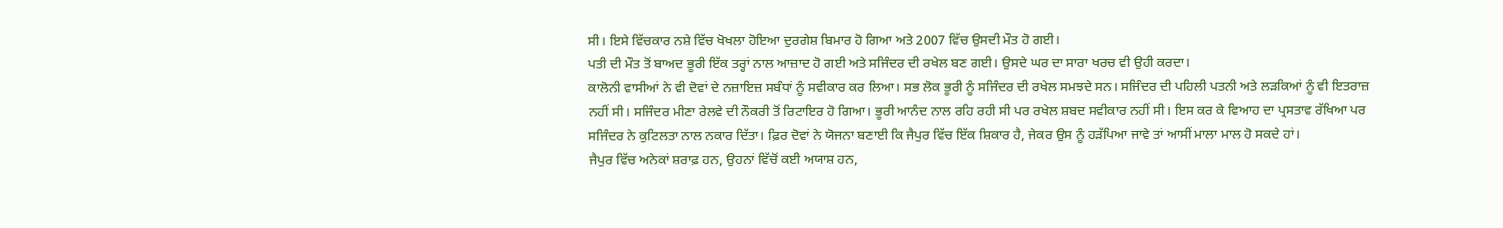ਸੀ। ਇਸੇ ਵਿੱਚਕਾਰ ਨਸ਼ੇ ਵਿੱਚ ਖੋਖਲਾ ਹੋਇਆ ਦੁਰਗੇਸ਼ ਬਿਮਾਰ ਹੋ ਗਿਆ ਅਤੇ 2007 ਵਿੱਚ ਉਸਦੀ ਮੌਤ ਹੋ ਗਈ।
ਪਤੀ ਦੀ ਮੌਤ ਤੋਂ ਬਾਅਦ ਭੂਰੀ ਇੱਕ ਤਰ੍ਹਾਂ ਨਾਲ ਆਜ਼ਾਦ ਹੋ ਗਈ ਅਤੇ ਸਜਿੰਦਰ ਦੀ ਰਖੇਲ ਬਣ ਗਈ। ਉਸਦੇ ਘਰ ਦਾ ਸਾਰਾ ਖਰਚ ਵੀ ਉਹੀ ਕਰਦਾ।
ਕਾਲੋਨੀ ਵਾਸੀਆਂ ਨੇ ਵੀ ਦੋਵਾਂ ਦੇ ਨਜ਼ਾਇਜ਼ ਸਬੰਧਾਂ ਨੂੰ ਸਵੀਕਾਰ ਕਰ ਲਿਆ। ਸਭ ਲੋਕ ਭੂਰੀ ਨੂੰ ਸਜਿੰਦਰ ਦੀ ਰਖੇਲ ਸਮਝਦੇ ਸਨ। ਸਜਿੰਦਰ ਦੀ ਪਹਿਲੀ ਪਤਨੀ ਅਤੇ ਲੜਕਿਆਂ ਨੂੰ ਵੀ ਇਤਰਾਜ਼ ਨਹੀਂ ਸੀ। ਸਜਿੰਦਰ ਮੀਣਾ ਰੇਲਵੇ ਦੀ ਨੌਕਰੀ ਤੋਂ ਰਿਟਾਇਰ ਹੋ ਗਿਆ। ਭੂਰੀ ਆਨੰਦ ਨਾਲ ਰਹਿ ਰਹੀ ਸੀ ਪਰ ਰਖੇਲ ਸ਼ਬਦ ਸਵੀਕਾਰ ਨਹੀਂ ਸੀ। ਇਸ ਕਰ ਕੇ ਵਿਆਹ ਦਾ ਪ੍ਰਸਤਾਵ ਰੱਖਿਆ ਪਰ ਸਜਿੰਦਰ ਨੇ ਕੁਟਿਲਤਾ ਨਾਲ ਨਕਾਰ ਦਿੱਤਾ। ਫ਼ਿਰ ਦੋਵਾਂ ਨੇ ਯੋਜਨਾ ਬਣਾਈ ਕਿ ਜੈਪੁਰ ਵਿੱਚ ਇੱਕ ਸ਼ਿਕਾਰ ਹੈ, ਜੇਕਰ ਉਸ ਨੂੰ ਹੜੱਪਿਆ ਜਾਵੇ ਤਾਂ ਆਸੀਂ ਮਾਲਾ ਮਾਲ ਹੋ ਸਕਦੇ ਹਾਂ।
ਜੈਪੁਰ ਵਿੱਚ ਅਨੇਕਾਂ ਸ਼ਰਾਫ਼ ਹਨ, ਉਹਨਾਂ ਵਿੱਚੋਂ ਕਈ ਅਯਾਸ਼ ਹਨ,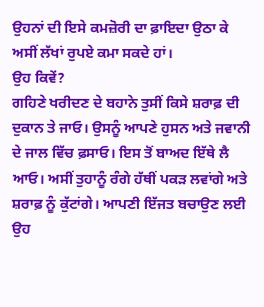ਉਹਨਾਂ ਦੀ ਇਸੇ ਕਮਜ਼ੋਰੀ ਦਾ ਫ਼ਾਇਦਾ ਉਠਾ ਕੇ ਅਸੀਂ ਲੱਖਾਂ ਰੁਪਏ ਕਮਾ ਸਕਦੇ ਹਾਂ।
ਉਹ ਕਿਵੇਂ?
ਗਹਿਣੇ ਖਰੀਦਣ ਦੇ ਬਹਾਨੇ ਤੁਸੀਂ ਕਿਸੇ ਸ਼ਰਾਫ਼ ਦੀ ਦੁਕਾਨ ਤੇ ਜਾਓ। ਉਸਨੂੰ ਆਪਣੇ ਹੁਸਨ ਅਤੇ ਜਵਾਨੀ ਦੇ ਜਾਲ ਵਿੱਚ ਫ਼ਸਾਓ। ਇਸ ਤੋਂ ਬਾਅਦ ਇੱਥੇ ਲੈ ਆਓ। ਅਸੀਂ ਤੁਹਾਨੂੰ ਰੰਗੇ ਹੱਥੀਂ ਪਕੜ ਲਵਾਂਗੇ ਅਤੇ ਸ਼ਰਾਫ਼ ਨੂੰ ਕੁੱਟਾਂਗੇ। ਆਪਣੀ ਇੱਜਤ ਬਚਾਉਣ ਲਈ ਉਹ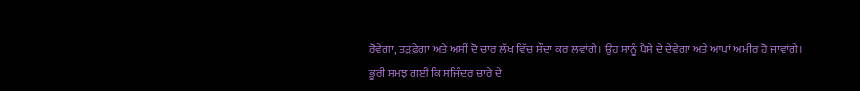ਰੋਵੇਗਾ, ਤੜਫ਼ੇਗਾ ਅਤੇ ਅਸੀਂ ਦੋ ਚਾਰ ਲੱਖ ਵਿੱਚ ਸੌਦਾ ਕਰ ਲਵਾਂਗੇ। ਉਹ ਸਾਨੂੰ ਪੈਸੇ ਦੇ ਦੇਵੇਗਾ ਅਤੇ ਆਪਾਂ ਅਮੀਰ ਹੋ ਜਾਵਾਂਗੇ।
ਭੂਰੀ ਸਮਝ ਗਈ ਕਿ ਸਜਿੰਦਰ ਚਾਰੇ ਦੇ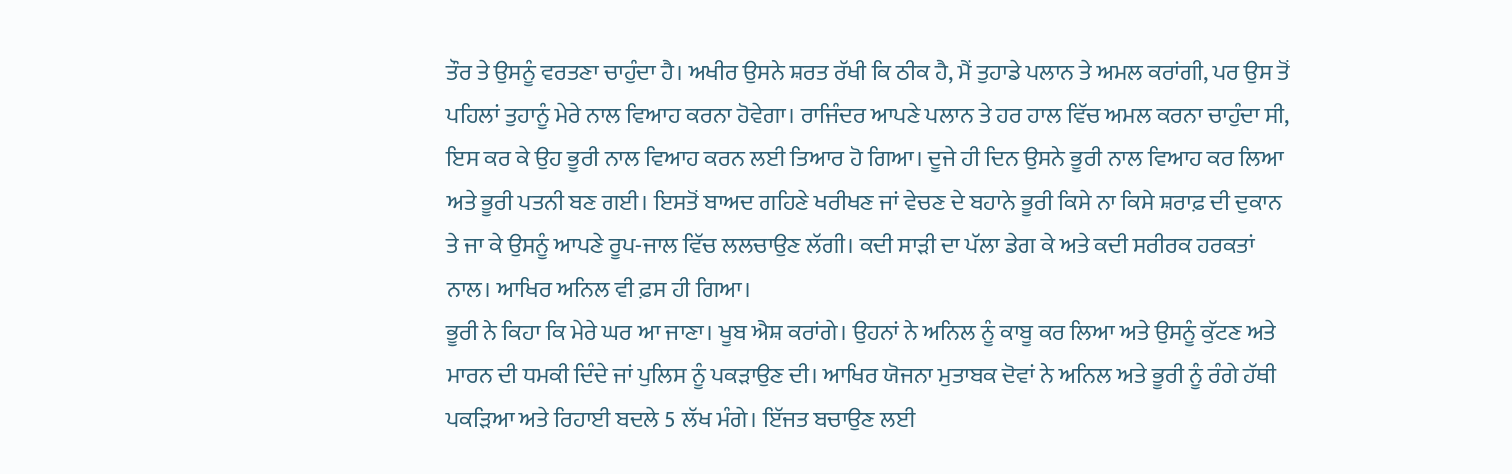ਤੌਰ ਤੇ ਉਸਨੂੰ ਵਰਤਣਾ ਚਾਹੁੰਦਾ ਹੈ। ਅਖੀਰ ਉਸਨੇ ਸ਼ਰਤ ਰੱਖੀ ਕਿ ਠੀਕ ਹੈ, ਮੈਂ ਤੁਹਾਡੇ ਪਲਾਨ ਤੇ ਅਮਲ ਕਰਾਂਗੀ, ਪਰ ਉਸ ਤੋਂ ਪਹਿਲਾਂ ਤੁਹਾਨੂੰ ਮੇਰੇ ਨਾਲ ਵਿਆਹ ਕਰਨਾ ਹੋਵੇਗਾ। ਰਾਜਿੰਦਰ ਆਪਣੇ ਪਲਾਨ ਤੇ ਹਰ ਹਾਲ ਵਿੱਚ ਅਮਲ ਕਰਨਾ ਚਾਹੁੰਦਾ ਸੀ, ਇਸ ਕਰ ਕੇ ਉਹ ਭੂਰੀ ਨਾਲ ਵਿਆਹ ਕਰਨ ਲਈ ਤਿਆਰ ਹੋ ਗਿਆ। ਦੂਜੇ ਹੀ ਦਿਨ ਉਸਨੇ ਭੂਰੀ ਨਾਲ ਵਿਆਹ ਕਰ ਲਿਆ ਅਤੇ ਭੂਰੀ ਪਤਨੀ ਬਣ ਗਈ। ਇਸਤੋਂ ਬਾਅਦ ਗਹਿਣੇ ਖਰੀਖਣ ਜਾਂ ਵੇਚਣ ਦੇ ਬਹਾਨੇ ਭੂਰੀ ਕਿਸੇ ਨਾ ਕਿਸੇ ਸ਼ਰਾਫ਼ ਦੀ ਦੁਕਾਨ ਤੇ ਜਾ ਕੇ ਉਸਨੂੰ ਆਪਣੇ ਰੂਪ-ਜਾਲ ਵਿੱਚ ਲਲਚਾਉਣ ਲੱਗੀ। ਕਦੀ ਸਾੜੀ ਦਾ ਪੱਲਾ ਡੇਗ ਕੇ ਅਤੇ ਕਦੀ ਸਰੀਰਕ ਹਰਕਤਾਂ ਨਾਲ। ਆਖਿਰ ਅਨਿਲ ਵੀ ਫ਼ਸ ਹੀ ਗਿਆ।
ਭੂਰੀ ਨੇ ਕਿਹਾ ਕਿ ਮੇਰੇ ਘਰ ਆ ਜਾਣਾ। ਖੂਬ ਐਸ਼ ਕਰਾਂਗੇ। ਉਹਨਾਂ ਨੇ ਅਨਿਲ ਨੂੰ ਕਾਬੂ ਕਰ ਲਿਆ ਅਤੇ ਉਸਨੂੰ ਕੁੱਟਣ ਅਤੇ ਮਾਰਨ ਦੀ ਧਮਕੀ ਦਿੰਦੇ ਜਾਂ ਪੁਲਿਸ ਨੂੰ ਪਕੜਾਉਣ ਦੀ। ਆਖਿਰ ਯੋਜਨਾ ਮੁਤਾਬਕ ਦੋਵਾਂ ਨੇ ਅਨਿਲ ਅਤੇ ਭੂਰੀ ਨੂੰ ਰੰਗੇ ਹੱਥੀ ਪਕੜਿਆ ਅਤੇ ਰਿਹਾਈ ਬਦਲੇ 5 ਲੱਖ ਮੰਗੇ। ਇੱਜਤ ਬਚਾਉਣ ਲਈ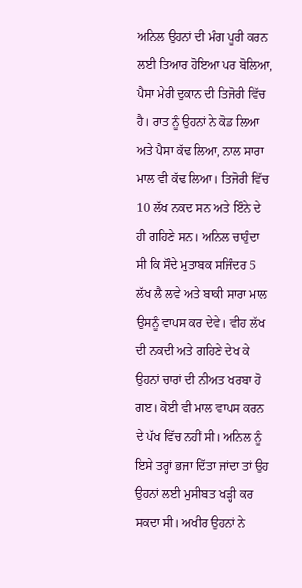ਅਨਿਲ ਉਹਨਾਂ ਦੀ ਮੰਗ ਪੂਰੀ ਕਰਨ ਲਈ ਤਿਆਰ ਹੋਇਆ ਪਰ ਬੋਲਿਆ, ਪੈਸਾ ਮੇਰੀ ਦੁਕਾਨ ਦੀ ਤਿਜੋਰੀ ਵਿੱਚ ਹੈ। ਰਾਤ ਨੂੰ ਉਹਨਾਂ ਨੇ ਕੋਡ ਲਿਆ ਅਤੇ ਪੈਸਾ ਕੱਢ ਲਿਆ, ਨਾਲ ਸਾਰਾ ਮਾਲ ਵੀ ਕੱਢ ਲਿਆ। ਤਿਜੋਰੀ ਵਿੱਚ 10 ਲੱਖ ਨਕਦ ਸਨ ਅਤੇ ਇੰਨੇ ਦੇ ਹੀ ਗਹਿਣੇ ਸਨ। ਅਨਿਲ ਚਾਹੁੰਦਾ ਸੀ ਕਿ ਸੌਦੇ ਮੁਤਾਬਕ ਸਜਿੰਦਰ 5 ਲੱਖ ਲੈ ਲਵੇ ਅਤੇ ਬਾਕੀ ਸਾਰਾ ਮਾਲ ਉਸਨੂੰ ਵਾਪਸ ਕਰ ਦੇਵੇ। ਵੀਹ ਲੱਖ ਦੀ ਨਕਦੀ ਅਤੇ ਗਹਿਣੇ ਦੇਖ ਕੇ ਉਹਨਾਂ ਚਾਰਾਂ ਦੀ ਨੀਅਤ ਖਰਬਾ ਹੋ ਗੲ। ਕੋਈ ਵੀ ਮਾਲ ਵਾਪਸ ਕਰਨ ਦੇ ਪੱਖ ਵਿੱਚ ਨਹੀਂ ਸੀ। ਅਨਿਲ ਨੂੰ ਇਸੇ ਤਰ੍ਹਾਂ ਭਜਾ ਦਿੱਤਾ ਜਾਂਦਾ ਤਾਂ ਉਹ ਉਹਨਾਂ ਲਈ ਮੁਸੀਬਤ ਖੜ੍ਹੀ ਕਰ ਸਕਦਾ ਸੀ। ਅਖੀਰ ਉਹਨਾਂ ਨੇ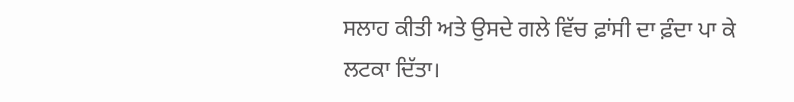ਸਲਾਹ ਕੀਤੀ ਅਤੇ ਉਸਦੇ ਗਲੇ ਵਿੱਚ ਫ਼ਾਂਸੀ ਦਾ ਫ਼ੰਦਾ ਪਾ ਕੇ ਲਟਕਾ ਦਿੱਤਾ।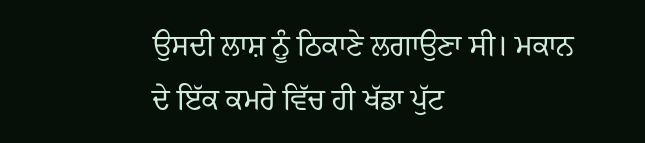ਉਸਦੀ ਲਾਸ਼ ਨੂੰ ਠਿਕਾਣੇ ਲਗਾਉਣਾ ਸੀ। ਮਕਾਨ ਦੇ ਇੱਕ ਕਮਰੇ ਵਿੱਚ ਹੀ ਖੱਡਾ ਪੁੱਟ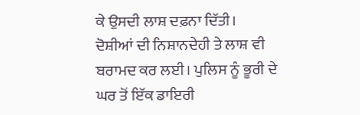ਕੇ ਉਸਦੀ ਲਾਸ਼ ਦਫ਼ਨਾ ਦਿੱਤੀ।
ਦੋਸ਼ੀਆਂ ਦੀ ਨਿਸ਼ਾਨਦੇਹੀ ਤੇ ਲਾਸ਼ ਵੀ ਬਰਾਮਦ ਕਰ ਲਈ। ਪੁਲਿਸ ਨੂੰ ਭੂਰੀ ਦੇ ਘਰ ਤੋਂ ਇੱਕ ਡਾਇਰੀ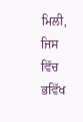ਮਿਲੀ, ਜਿਸ ਵਿੱਚ ਭਵਿੱਖ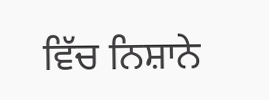ਵਿੱਚ ਨਿਸ਼ਾਨੇ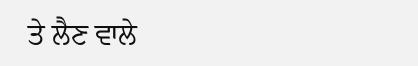ਤੇ ਲੈਣ ਵਾਲੇ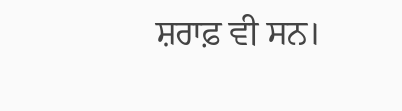ਸ਼ਰਾਫ਼ ਵੀ ਸਨ।